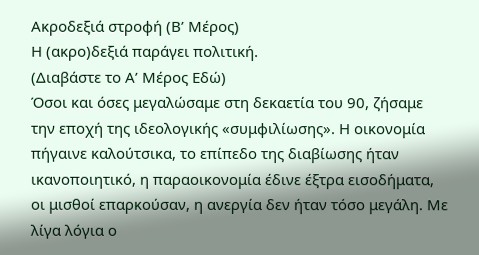Ακροδεξιά στροφή (Β’ Μέρος)
Η (ακρο)δεξιά παράγει πολιτική.
(Διαβάστε το Α’ Μέρος Εδώ)
Όσοι και όσες μεγαλώσαμε στη δεκαετία του 90, ζήσαμε την εποχή της ιδεολογικής «συμφιλίωσης». Η οικονομία πήγαινε καλούτσικα, το επίπεδο της διαβίωσης ήταν ικανοποιητικό, η παραοικονομία έδινε έξτρα εισοδήματα, οι μισθοί επαρκούσαν, η ανεργία δεν ήταν τόσο μεγάλη. Με λίγα λόγια ο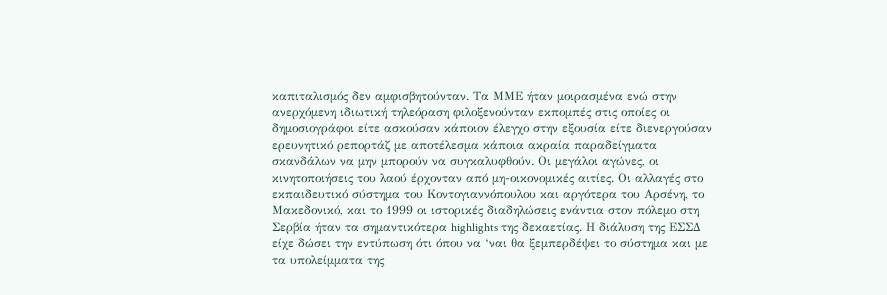καπιταλισμός δεν αμφισβητούνταν. Τα ΜΜΕ ήταν μοιρασμένα ενώ στην ανερχόμενη ιδιωτική τηλεόραση φιλοξενούνταν εκπομπές στις οποίες οι δημοσιογράφοι είτε ασκούσαν κάποιον έλεγχο στην εξουσία είτε διενεργούσαν ερευνητικό ρεπορτάζ με αποτέλεσμα κάποια ακραία παραδείγματα σκανδάλων να μην μπορούν να συγκαλυφθούν. Οι μεγάλοι αγώνες, οι κινητοποιήσεις του λαού έρχονταν από μη-οικονομικές αιτίες. Οι αλλαγές στο εκπαιδευτικό σύστημα του Κοντογιαννόπουλου και αργότερα του Αρσένη, το Μακεδονικό, και το 1999 οι ιστορικές διαδηλώσεις ενάντια στον πόλεμο στη Σερβία ήταν τα σημαντικότερα highlights της δεκαετίας. Η διάλυση της ΕΣΣΔ είχε δώσει την εντύπωση ότι όπου να ‘ναι θα ξεμπερδέψει το σύστημα και με τα υπολείμματα της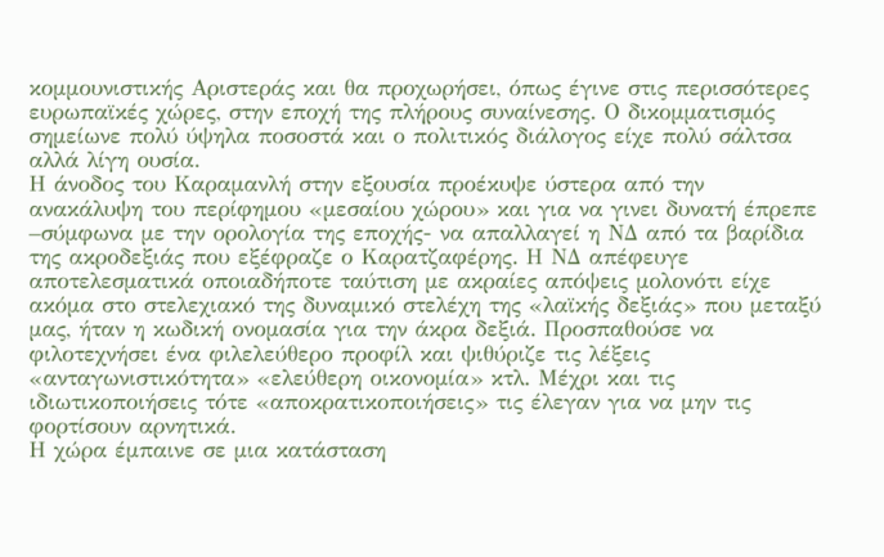κομμουνιστικής Αριστεράς και θα προχωρήσει, όπως έγινε στις περισσότερες ευρωπαϊκές χώρες, στην εποχή της πλήρους συναίνεσης. Ο δικομματισμός σημείωνε πολύ ύψηλα ποσοστά και ο πολιτικός διάλογος είχε πολύ σάλτσα αλλά λίγη ουσία.
Η άνοδος του Καραμανλή στην εξουσία προέκυψε ύστερα από την ανακάλυψη του περίφημου «μεσαίου χώρου» και για να γινει δυνατή έπρεπε –σύμφωνα με την ορολογία της εποχής- να απαλλαγεί η ΝΔ από τα βαρίδια της ακροδεξιάς που εξέφραζε ο Καρατζαφέρης. Η ΝΔ απέφευγε αποτελεσματικά οποιαδήποτε ταύτιση με ακραίες απόψεις μολονότι είχε ακόμα στο στελεχιακό της δυναμικό στελέχη της «λαϊκής δεξιάς» που μεταξύ μας, ήταν η κωδική ονομασία για την άκρα δεξιά. Προσπαθούσε να φιλοτεχνήσει ένα φιλελεύθερο προφίλ και ψιθύριζε τις λέξεις «ανταγωνιστικότητα» «ελεύθερη οικονομία» κτλ. Μέχρι και τις ιδιωτικοποιήσεις τότε «αποκρατικοποιήσεις» τις έλεγαν για να μην τις φορτίσουν αρνητικά.
Η χώρα έμπαινε σε μια κατάσταση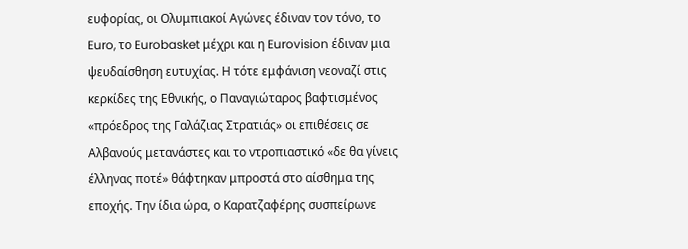ευφορίας, οι Ολυμπιακοί Αγώνες έδιναν τον τόνο, το Euro, το Eurobasket μέχρι και η Eurovision έδιναν μια ψευδαίσθηση ευτυχίας. Η τότε εμφάνιση νεοναζί στις κερκίδες της Εθνικής, ο Παναγιώταρος βαφτισμένος «πρόεδρος της Γαλάζιας Στρατιάς» οι επιθέσεις σε Αλβανούς μετανάστες και το ντροπιαστικό «δε θα γίνεις έλληνας ποτέ» θάφτηκαν μπροστά στο αίσθημα της εποχής. Την ίδια ώρα, ο Καρατζαφέρης συσπείρωνε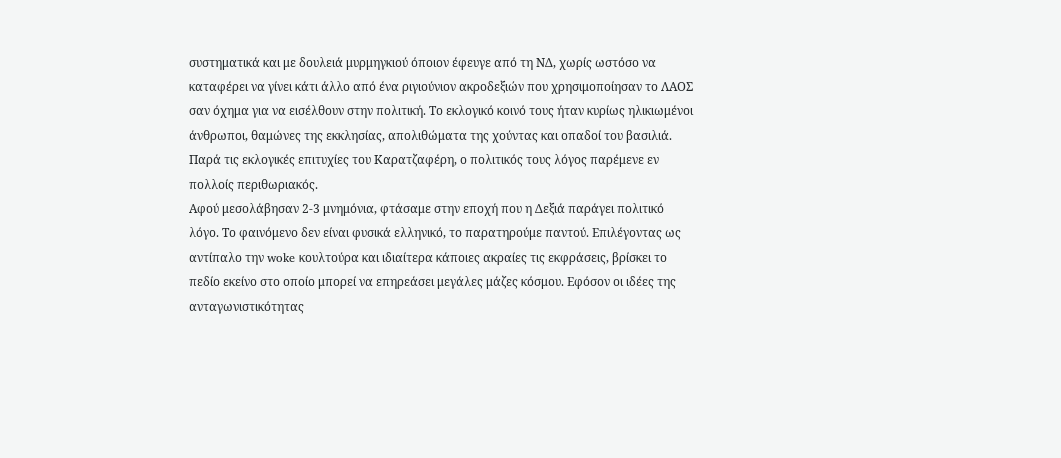συστηματικά και με δουλειά μυρμηγκιού όποιον έφευγε από τη ΝΔ, χωρίς ωστόσο να καταφέρει να γίνει κάτι άλλο από ένα ριγιούνιον ακροδεξιών που χρησιμοποίησαν το ΛΑΟΣ σαν όχημα για να εισέλθουν στην πολιτική. Το εκλογικό κοινό τους ήταν κυρίως ηλικιωμένοι άνθρωποι, θαμώνες της εκκλησίας, απολιθώματα της χούντας και οπαδοί του βασιλιά. Παρά τις εκλογικές επιτυχίες του Καρατζαφέρη, ο πολιτικός τους λόγος παρέμενε εν πολλοίς περιθωριακός.
Αφού μεσολάβησαν 2-3 μνημόνια, φτάσαμε στην εποχή που η Δεξιά παράγει πολιτικό λόγο. Το φαινόμενο δεν είναι φυσικά ελληνικό, το παρατηρούμε παντού. Επιλέγοντας ως αντίπαλο την woke κουλτούρα και ιδιαίτερα κάποιες ακραίες τις εκφράσεις, βρίσκει το πεδίο εκείνο στο οποίο μπορεί να επηρεάσει μεγάλες μάζες κόσμου. Εφόσον οι ιδέες της ανταγωνιστικότητας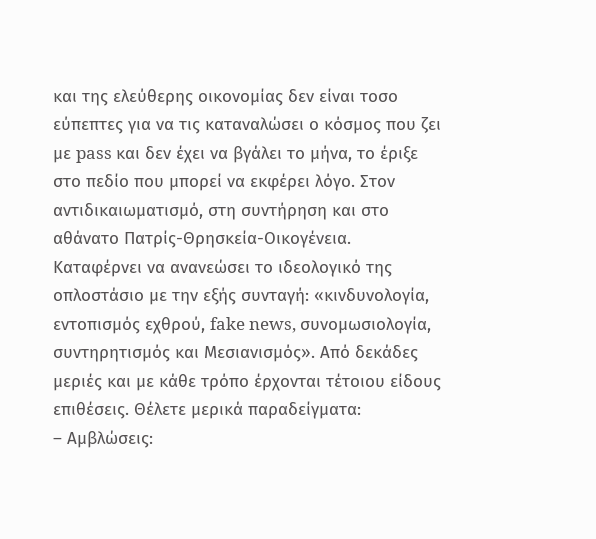και της ελεύθερης οικονομίας δεν είναι τοσο εύπεπτες για να τις καταναλώσει ο κόσμος που ζει με pass και δεν έχει να βγάλει το μήνα, το έριξε στο πεδίο που μπορεί να εκφέρει λόγο. Στον αντιδικαιωματισμό, στη συντήρηση και στο αθάνατο Πατρίς-Θρησκεία-Οικογένεια. Καταφέρνει να ανανεώσει το ιδεολογικό της οπλοστάσιο με την εξής συνταγή: «κινδυνολογία, εντοπισμός εχθρού, fake news, συνομωσιολογία, συντηρητισμός και Μεσιανισμός». Από δεκάδες μεριές και με κάθε τρόπο έρχονται τέτοιου είδους επιθέσεις. Θέλετε μερικά παραδείγματα:
– Αμβλώσεις: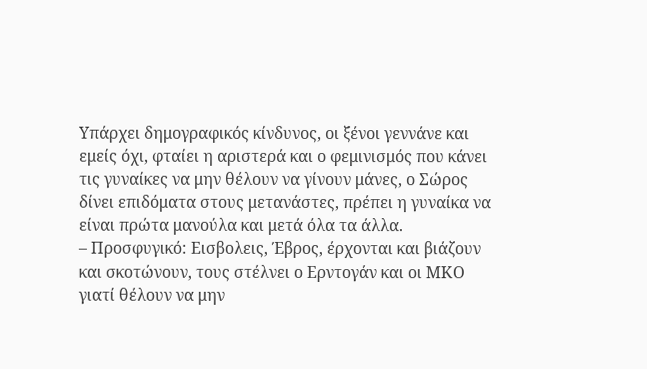Υπάρχει δημογραφικός κίνδυνος, οι ξένοι γεννάνε και εμείς όχι, φταίει η αριστερά και ο φεμινισμός που κάνει τις γυναίκες να μην θέλουν να γίνουν μάνες, ο Σώρος δίνει επιδόματα στους μετανάστες, πρέπει η γυναίκα να είναι πρώτα μανούλα και μετά όλα τα άλλα.
– Προσφυγικό: Εισβολεις, Έβρος, έρχονται και βιάζουν και σκοτώνουν, τους στέλνει ο Ερντογάν και οι ΜΚΟ γιατί θέλουν να μην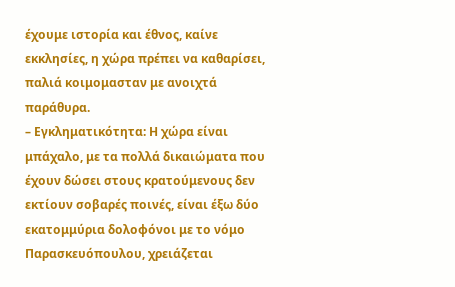έχουμε ιστορία και έθνος, καίνε εκκλησίες, η χώρα πρέπει να καθαρίσει, παλιά κοιμομασταν με ανοιχτά παράθυρα.
– Εγκληματικότητα: Η χώρα είναι μπάχαλο, με τα πολλά δικαιώματα που έχουν δώσει στους κρατούμενους δεν εκτίουν σοβαρές ποινές, είναι έξω δύο εκατομμύρια δολοφόνοι με το νόμο Παρασκευόπουλου, χρειάζεται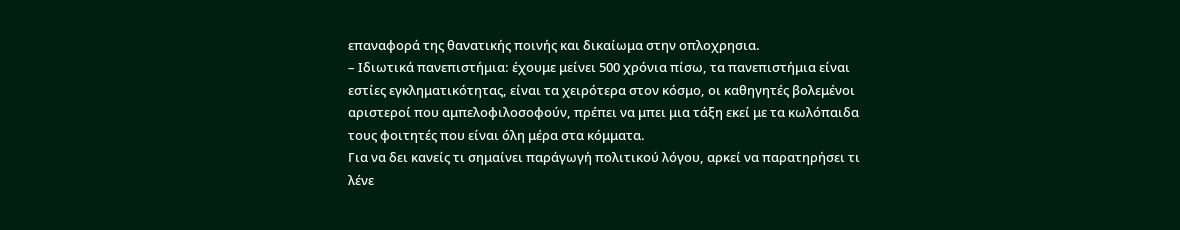επαναφορά της θανατικής ποινής και δικαίωμα στην οπλοχρησια.
– Ιδιωτικά πανεπιστήμια: έχουμε μείνει 500 χρόνια πίσω, τα πανεπιστήμια είναι εστίες εγκληματικότητας, είναι τα χειρότερα στον κόσμο, οι καθηγητές βολεμένοι αριστεροί που αμπελοφιλοσοφούν, πρέπει να μπει μια τάξη εκεί με τα κωλόπαιδα τους φοιτητές που είναι όλη μέρα στα κόμματα.
Για να δει κανείς τι σημαίνει παράγωγή πολιτικού λόγου, αρκεί να παρατηρήσει τι λένε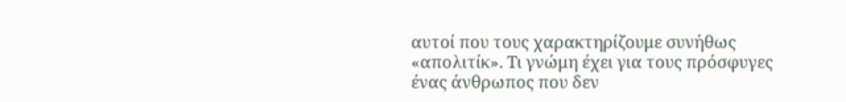αυτοί που τους χαρακτηρίζουμε συνήθως «απολιτίκ». Τι γνώμη έχει για τους πρόσφυγες ένας άνθρωπος που δεν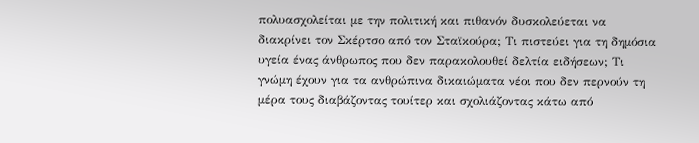πολυασχολείται με την πολιτική και πιθανόν δυσκολεύεται να διακρίνει τον Σκέρτσο από τον Σταϊκούρα; Τι πιστεύει για τη δημόσια υγεία ένας άνθρωπος που δεν παρακολουθεί δελτία ειδήσεων; Τι γνώμη έχουν για τα ανθρώπινα δικαιώματα νέοι που δεν περνούν τη μέρα τους διαβάζοντας τουίτερ και σχολιάζοντας κάτω από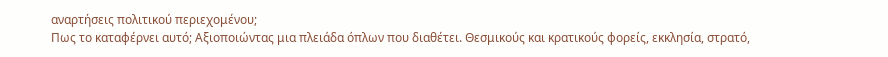αναρτήσεις πολιτικού περιεχομένου;
Πως το καταφέρνει αυτό; Αξιοποιώντας μια πλειάδα όπλων που διαθέτει. Θεσμικούς και κρατικούς φορείς, εκκλησία, στρατό,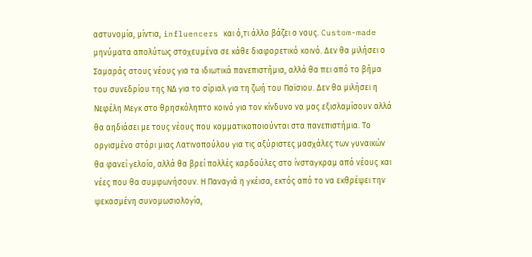αστυνομία, μίντια, influencers και ό,τι άλλο βάζει ο νους. Custom-made μηνύματα απολύτως στοχευμένα σε κάθε διαφορετικό κοινό. Δεν θα μιλήσει ο Σαμαράς στους νέους για τα ιδιωτικά πανεπιστήμια, αλλά θα πει από το βήμα του συνεδρίου της ΝΔ για το σίριαλ για τη ζωή του Παϊσιου. Δεν θα μιλήσει η Νεφέλη Μεγκ στο θρησκόληπτο κοινό για τον κίνδυνο να μας εξισλαμίσουν αλλά θα αηδιάσει με τους νέους που κομματικοποιούνται στα πανεπιστήμια. Το οργισμένο στόρι μιας Λατινοπούλου για τις αξύριστες μασχάλες των γυναικών θα φανεί γελοίο, αλλά θα βρεί πολλές καρδούλες στο ίνσταγκραμ από νέους και νέες που θα συμφωνήσουν. Η Παναγιά η γκέισα, εκτός από το να εκθρέψει την ψεκασμένη συνομωσιολογία,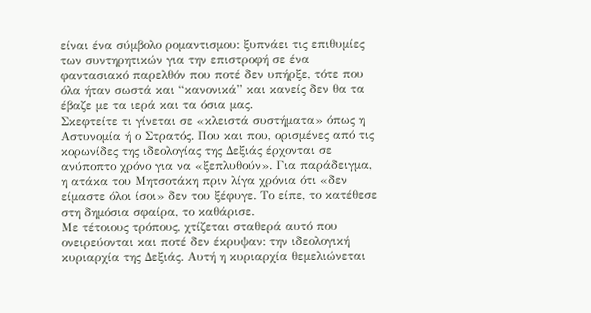είναι ένα σύμβολο ρομαντισμου: ξυπνάει τις επιθυμίες των συντηρητικών για την επιστροφή σε ένα φαντασιακό παρελθόν που ποτέ δεν υπήρξε, τότε που όλα ήταν σωστά και “κανονικά” και κανείς δεν θα τα έβαζε με τα ιερά και τα όσια μας.
Σκεφτείτε τι γίνεται σε «κλειστά συστήματα» όπως η Αστυνομία ή ο Στρατός. Που και που, ορισμένες από τις κορωνίδες της ιδεολογίας της Δεξιάς έρχονται σε ανύποπτο χρόνο για να «ξεπλυθούν». Για παράδειγμα, η ατάκα του Μητσοτάκη πριν λίγα χρόνια ότι «δεν είμαστε όλοι ίσοι» δεν του ξέφυγε. Το είπε, το κατέθεσε στη δημόσια σφαίρα, το καθάρισε.
Με τέτοιους τρόπους, χτίζεται σταθερά αυτό που ονειρεύονται και ποτέ δεν έκρυψαν: την ιδεολογική κυριαρχία της Δεξιάς. Αυτή η κυριαρχία θεμελιώνεται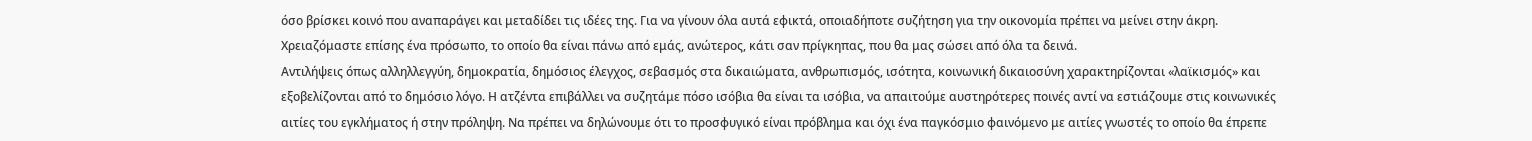όσο βρίσκει κοινό που αναπαράγει και μεταδίδει τις ιδέες της. Για να γίνουν όλα αυτά εφικτά, οποιαδήποτε συζήτηση για την οικονομία πρέπει να μείνει στην άκρη. Χρειαζόμαστε επίσης ένα πρόσωπο, το οποίο θα είναι πάνω από εμάς, ανώτερος, κάτι σαν πρίγκηπας, που θα μας σώσει από όλα τα δεινά.
Αντιλήψεις όπως αλληλλεγγύη, δημοκρατία, δημόσιος έλεγχος, σεβασμός στα δικαιώματα, ανθρωπισμός, ισότητα, κοινωνική δικαιοσύνη χαρακτηρίζονται «λαϊκισμός» και εξοβελίζονται από το δημόσιο λόγο. Η ατζέντα επιβάλλει να συζητάμε πόσο ισόβια θα είναι τα ισόβια, να απαιτούμε αυστηρότερες ποινές αντί να εστιάζουμε στις κοινωνικές αιτίες του εγκλήματος ή στην πρόληψη. Να πρέπει να δηλώνουμε ότι το προσφυγικό είναι πρόβλημα και όχι ένα παγκόσμιο φαινόμενο με αιτίες γνωστές το οποίο θα έπρεπε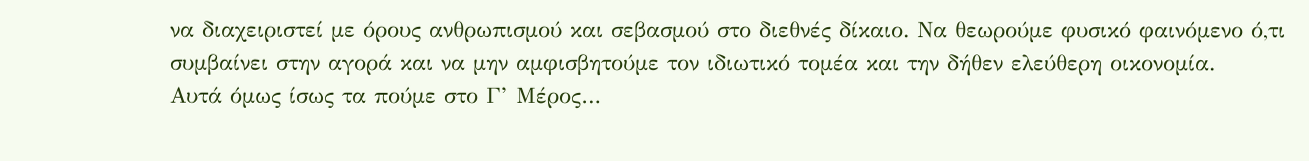να διαχειριστεί με όρους ανθρωπισμού και σεβασμού στο διεθνές δίκαιο. Να θεωρούμε φυσικό φαινόμενο ό,τι συμβαίνει στην αγορά και να μην αμφισβητούμε τον ιδιωτικό τομέα και την δήθεν ελεύθερη οικονομία.
Αυτά όμως ίσως τα πούμε στο Γ’ Μέρος…